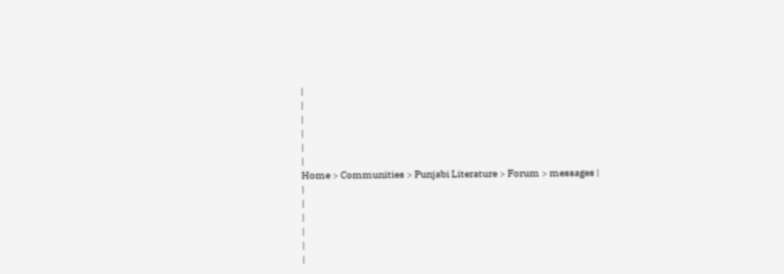|
|
|
|
|
|
Home > Communities > Punjabi Literature > Forum > messages |
|
|
|
|
|
|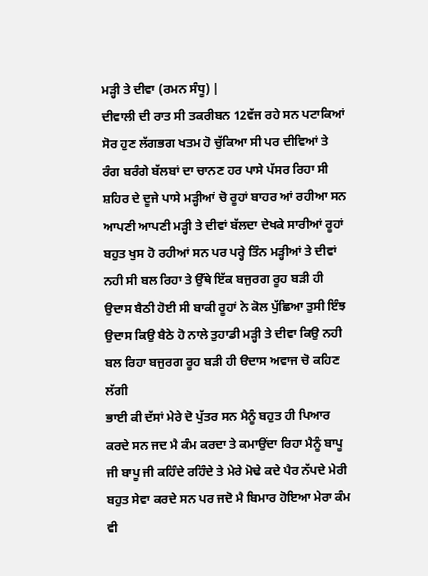ਮੜ੍ਹੀ ਤੇ ਦੀਵਾ (ਰਮਨ ਸੰਧੂ) |
ਦੀਵਾਲੀ ਦੀ ਰਾਤ ਸੀ ਤਕਰੀਬਨ 12ਵੱਜ ਰਹੇ ਸਨ ਪਟਾਕਿਆਂ ਸੋਰ ਹੁਣ ਲੱਗਭਗ ਖਤਮ ਹੋ ਚੁੱਕਿਆ ਸੀ ਪਰ ਦੀਵਿਆਂ ਤੇ ਰੰਗ ਬਰੰਗੇ ਬੱਲਬਾਂ ਦਾ ਚਾਨਣ ਹਰ ਪਾਸੇ ਪੱਸਰ ਰਿਹਾ ਸੀ ਸ਼ਹਿਰ ਦੇ ਦੂਜੇ ਪਾਸੇ ਮੜ੍ਹੀਆਂ ਚੋ ਰੂਹਾਂ ਬਾਹਰ ਆਂ ਰਹੀਆ ਸਨ ਆਪਣੀ ਆਪਣੀ ਮੜ੍ਹੀ ਤੇ ਦੀਵਾਂ ਬੱਲਦਾ ਦੇਖਕੇ ਸਾਰੀਆਂ ਰੂਹਾਂ ਬਹੁਤ ਖੁਸ ਹੋ ਰਹੀਆਂ ਸਨ ਪਰ ਪਰ੍ਹੇ ਤਿੰਨ ਮੜ੍ਹੀਆਂ ਤੇ ਦੀਵਾਂ ਨਹੀ ਸੀ ਬਲ ਰਿਹਾ ਤੇ ਉੱਥੇ ਇੱਕ ਬਜੁਰਗ ਰੂਹ ਬੜੀ ਹੀ ਉਦਾਸ ਬੈਠੀ ਹੋਈ ਸੀ ਬਾਕੀ ਰੂਹਾਂ ਨੇ ਕੋਲ ਪੁੱਛਿਆ ਤੁਸੀ ਇੰਝ ਉਦਾਸ ਕਿਉ ਬੈਠੇ ਹੋ ਨਾਲੇ ਤੁਹਾਡੀ ਮੜ੍ਹੀ ਤੇ ਦੀਵਾ ਕਿਉ ਨਹੀ ਬਲ ਰਿਹਾ ਬਜੁਰਗ ਰੂਹ ਬੜੀ ਹੀ ੳਦਾਸ ਅਵਾਜ ਚੋ ਕਹਿਣ ਲੱਗੀ
ਭਾਈ ਕੀ ਦੱਸਾਂ ਮੇਰੇ ਦੋ ਪੁੱਤਰ ਸਨ ਮੈਨੂੰ ਬਹੁਤ ਹੀ ਪਿਆਰ ਕਰਦੇ ਸਨ ਜਦ ਮੈ ਕੰਮ ਕਰਦਾ ਤੇ ਕਮਾਉਂਦਾ ਰਿਹਾ ਮੈਨੂੰ ਬਾਪੂ ਜੀ ਬਾਪੂ ਜੀ ਕਹਿੰਦੇ ਰਹਿੰਦੇ ਤੇ ਮੇਰੇ ਮੋਢੇ ਕਦੇ ਪੈਰ ਨੱਪਦੇ ਮੇਰੀ ਬਹੁਤ ਸੇਵਾ ਕਰਦੇ ਸਨ ਪਰ ਜਦੋ ਮੈ ਬਿਮਾਰ ਹੋਇਆ ਮੇਰਾ ਕੰਮ ਵੀ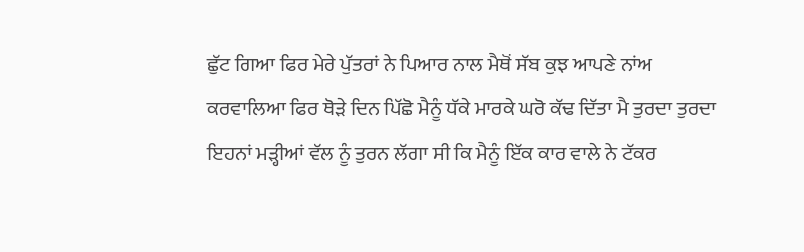ਛੁੱਟ ਗਿਆ ਫਿਰ ਮੇਰੇ ਪੁੱਤਰਾਂ ਨੇ ਪਿਆਰ ਨਾਲ ਮੈਥੋਂ ਸੱਬ ਕੁਝ ਆਪਣੇ ਨਾਂਅ ਕਰਵਾਲਿਆ ਫਿਰ ਥੋੜੇ ਦਿਨ ਪਿੱਛੋ ਮੈਨੂੰ ਧੱਕੇ ਮਾਰਕੇ ਘਰੋ ਕੱਢ ਦਿੱਤਾ ਮੈ ਤੁਰਦਾ ਤੁਰਦਾ ਇਹਨਾਂ ਮੜ੍ਹੀਆਂ ਵੱਲ ਨੂੰ ਤੁਰਨ ਲੱਗਾ ਸੀ ਕਿ ਮੈਨੂੰ ਇੱਕ ਕਾਰ ਵਾਲੇ ਨੇ ਟੱਕਰ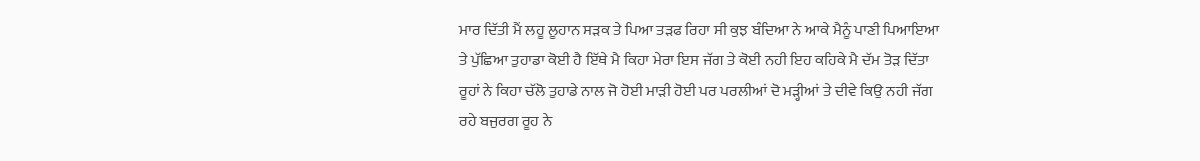ਮਾਰ ਦਿੱਤੀ ਮੈਂ ਲਹੂ ਲੂਹਾਨ ਸੜਕ ਤੇ ਪਿਆ ਤੜਫ ਰਿਹਾ ਸੀ ਕੁਝ ਬੰਦਿਆ ਨੇ ਆਕੇ ਮੈਨੂੰ ਪਾਣੀ ਪਿਆਇਆ ਤੇ ਪੁੱਛਿਆ ਤੁਹਾਡਾ ਕੋਈ ਹੈ ਇੱਥੇ ਮੈ ਕਿਹਾ ਮੇਰਾ ਇਸ ਜੱਗ ਤੇ ਕੋਈ ਨਹੀ ਇਹ ਕਹਿਕੇ ਮੈ ਦੱਮ ਤੋੜ ਦਿੱਤਾ
ਰੂਹਾਂ ਨੇ ਕਿਹਾ ਚੱਲੋ ਤੁਹਾਡੇ ਨਾਲ ਜੋ ਹੋਈ ਮਾੜੀ ਹੋਈ ਪਰ ਪਰਲੀਆਂ ਦੋ ਮੜ੍ਹੀਆਂ ਤੇ ਦੀਵੇ ਕਿਉ ਨਹੀ ਜੱਗ ਰਹੇ ਬਜੁਰਗ ਰੂਹ ਨੇ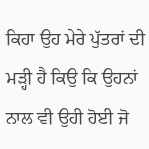ਕਿਹਾ ਉਹ ਮੇਰੇ ਪੁੱਤਰਾਂ ਦੀ ਮੜ੍ਹੀ ਹੈ ਕਿਉ ਕਿ ਉਹਨਾਂ ਨਾਲ ਵੀ ਉਹੀ ਹੋਈ ਜੋ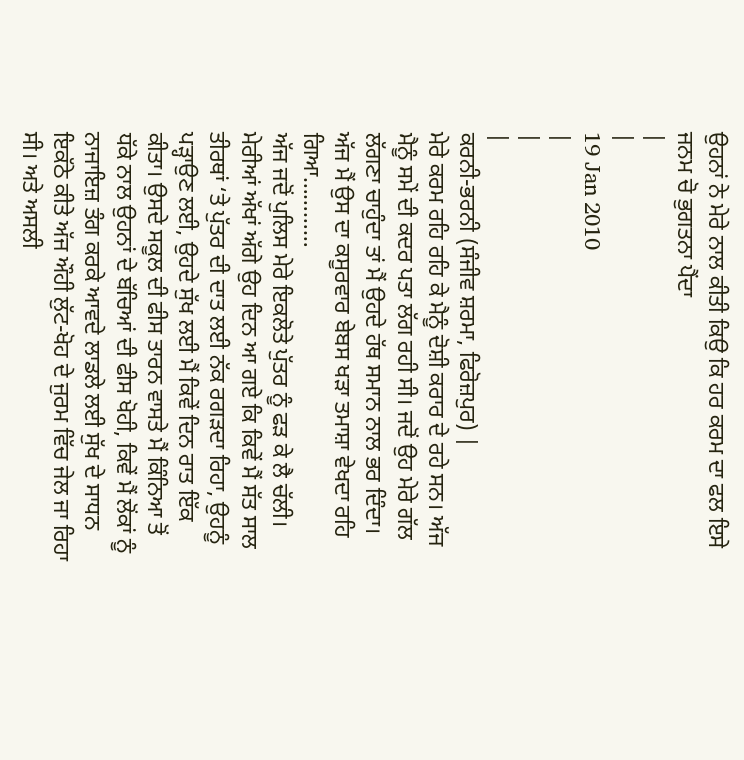ਉਹਨਾਂ ਨੇ ਮੇਰੇ ਨਾਲ ਕੀਤੀ ਕਿਉ ਕਿ ਹਰ ਕਰਮ ਦਾ ਫਲ ਇਸੇ ਜਨਮ ਚੋ ਭੁਗਤਨਾ ਪੈਂਦਾ
|
|
19 Jan 2010
|
|
|
ਕਰਨੀ-ਭਰਨੀ (ਸੰਜੀਵ ਸ਼ਰਮਾ, ਫਿਰੋਜ਼ਪੁਰ) |
ਮੇਰੇ ਕਰਮ ਰਹਿ ਰਹਿ ਕੇ ਮੈਨੂੰ ਦੋਸ਼ੀ ਕਰਾਰ ਦੇ ਰਹੇ ਸਨ। ਅੱਜ ਮੈਨੂੰ ਸਮੇਂ ਦੀ ਕਦਰ ਪਤਾ ਲੱਗ ਰਹੀ ਸੀ। ਜਦੋਂ ਉਹ ਮੇਰੇ ਗੱਲ ਲੱਗਣਾ ਚਾਹੁੰਦਾ ਤਾਂ ਮੈਂ ਉਹਦੇ ਹੱਥ ਸਮਾਨ ਨਾਲ ਭਰ ਦਿੰਦਾ। ਅੱਜ ਮੈਂ ਉਸ ਦਾ ਕਸੂਰਵਾਰ ਬੇਬਸ ਖੜਾ ਤਮਾਸ਼ਾ ਵੇਖਦਾ ਰਹਿ ਗਿਆ…………
ਅੱਜ ਜਦੋਂ ਪੁਲਿਸ ਮੇਰੇ ਇਕਲੋਤੇ ਪੁੱਤਰ ਨੂੰ ਫੜ ਕੇ ਲੈ ਚੱਲੀ। ਮੇਰੀਆਂ ਅੱਖਾਂ ਅੱਗੇ ਉਹ ਦਿਨ ਆ ਗਏ ਕਿ ਕਿਵੇਂ ਮੈਂ ਸੱਤ ਸਾਲ ਤੀਰਥਾਂ ‘ਤੇ ਪੁੱਤਰ ਦੀ ਦਾਤ ਲਈ ਨੱਕ ਰਗੜਦਾ ਰਿਹਾ, ਉਹਨੂੰ ਪੜ੍ਹਾਉਣ ਲਈ, ਉਹਦੇ ਸੁੱਖ ਲਈ ਮੈਂ ਕਿਵੇਂ ਦਿਨ ਰਾਤ ਇੱਕ ਕੀਤਾ। ਉਸਦੇ ਸਕੂਲ ਦੀ ਫੀਸ ਤਾਰਨ ਵਾਸਤੇ ਮੈਂ ਕਿੰਨਿਆ ਤੋਂ ਧੱਕੇ ਨਾਲ ਉਹਨਾਂ ਦੇ ਬੱਚਿਆਂ ਦੀ ਫੀਸ ਖੋਹੀ, ਕਿਵੇਂ ਮੈਂ ਲੋਂਕਾਂ ਨੂੰ ਨਾਜਾਇਜ਼ ਤੰਗ ਕਰਕੇ ਆਵਦੇ ਲਾਡਲੇ ਲਈ ਸੁੱਖ ਦੇ ਸਾਧਨ ਇਕੱਠੇ ਕੀਤੇ ਅੱਜ ਔਹੀ ਲੁੱਟ-ਖੋਹ ਦੇ ਜੁਰਮ ਵਿੱਚ ਜੇਲ ਜਾ ਰਿਹਾ ਸੀ। ਅਤੇ ਅਸਲੀ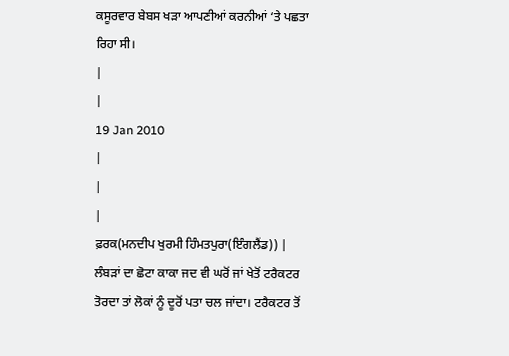ਕਸੂਰਵਾਰ ਬੇਬਸ ਖੜਾ ਆਪਣੀਆਂ ਕਰਨੀਆਂ ‘ਤੇ ਪਛਤਾ ਰਿਹਾ ਸੀ।
|
|
19 Jan 2010
|
|
|
ਫ਼ਰਕ(ਮਨਦੀਪ ਖੁਰਮੀ ਹਿੰਮਤਪੁਰਾ(ਇੰਗਲੈਂਡ)) |
ਲੰਬੜਾਂ ਦਾ ਛੋਟਾ ਕਾਕਾ ਜਦ ਵੀ ਘਰੋਂ ਜਾਂ ਖੇਤੋਂ ਟਰੈਕਟਰ ਤੋਰਦਾ ਤਾਂ ਲੋਕਾਂ ਨੂੰ ਦੂਰੋਂ ਪਤਾ ਚਲ ਜਾਂਦਾ। ਟਰੈਕਟਰ ਤੋਂ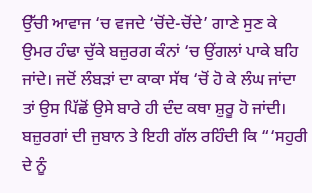ਉੱਚੀ ਆਵਾਜ ‘ਚ ਵਜਦੇ ‘ਚੋਂਦੇ-ਚੋਂਦੇ’ ਗਾਣੇ ਸੁਣ ਕੇ ਉਮਰ ਹੰਢਾ ਚੁੱਕੇ ਬਜ਼ੁਰਗ ਕੰਨਾਂ ‘ਚ ਉਂਗਲਾਂ ਪਾਕੇ ਬਹਿ ਜਾਂਦੇ। ਜਦੋਂ ਲੰਬੜਾਂ ਦਾ ਕਾਕਾ ਸੱਥ ‘ਚੋਂ ਹੋ ਕੇ ਲੰਘ ਜਾਂਦਾ ਤਾਂ ਉਸ ਪਿੱਛੋਂ ਉਸੇ ਬਾਰੇ ਹੀ ਦੰਦ ਕਥਾ ਸ਼ੁਰੂ ਹੋ ਜਾਂਦੀ। ਬਜ਼ੁਰਗਾਂ ਦੀ ਜੁਬਾਨ ਤੇ ਇਹੀ ਗੱਲ ਰਹਿੰਦੀ ਕਿ “‘ਸਹੁਰੀ ਦੇ ਨੂੰ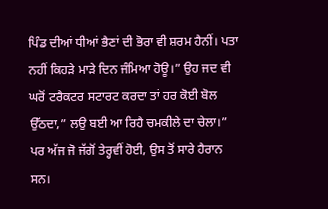ਪਿੰਡ ਦੀਆਂ ਧੀਆਂ ਭੈਣਾਂ ਦੀ ਭੋਰਾ ਵੀ ਸ਼ਰਮ ਹੈਨੀਂ। ਪਤਾ ਨਹੀਂ ਕਿਹੜੇ ਮਾੜੇ ਦਿਨ ਜੰਮਿਆ ਹੋਊ।” ਉਹ ਜਦ ਵੀ ਘਰੋਂ ਟਰੈਕਟਰ ਸਟਾਰਟ ਕਰਦਾ ਤਾਂ ਹਰ ਕੋਈ ਬੋਲ ਉੱਠਦਾ,” ਲਉ ਬਈ ਆ ਰਿਹੈ ਚਮਕੀਲੇ ਦਾ ਚੇਲਾ।” ਪਰ ਅੱਜ ਜੋ ਜੱਗੋਂ ਤੇਰ੍ਹਵੀਂ ਹੋਈ, ਉਸ ਤੋਂ ਸਾਰੇ ਹੈਰਾਨ ਸਨ।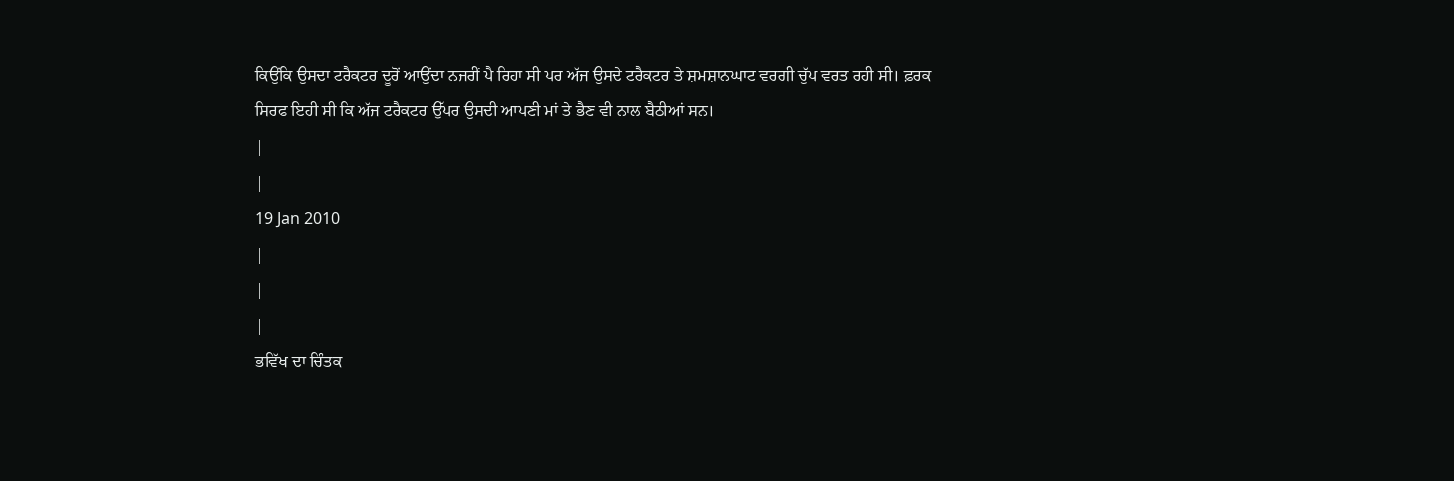ਕਿਉਂਕਿ ਉਸਦਾ ਟਰੈਕਟਰ ਦੂਰੋਂ ਆਉਂਦਾ ਨਜਰੀਂ ਪੈ ਰਿਹਾ ਸੀ ਪਰ ਅੱਜ ਉਸਦੇ ਟਰੈਕਟਰ ਤੇ ਸ਼ਮਸ਼ਾਨਘਾਟ ਵਰਗੀ ਚੁੱਪ ਵਰਤ ਰਹੀ ਸੀ। ਫ਼ਰਕ ਸਿਰਫ ਇਹੀ ਸੀ ਕਿ ਅੱਜ ਟਰੈਕਟਰ ਉੱਪਰ ਉਸਦੀ ਆਪਣੀ ਮਾਂ ਤੇ ਭੈਣ ਵੀ ਨਾਲ ਬੈਠੀਆਂ ਸਨ।
|
|
19 Jan 2010
|
|
|
ਭਵਿੱਖ ਦਾ ਚਿੰਤਕ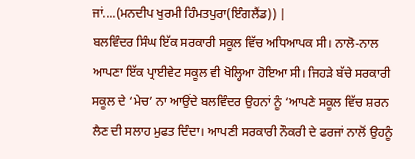ਜਾਂ....(ਮਨਦੀਪ ਖੁਰਮੀ ਹਿੰਮਤਪੁਰਾ(ਇੰਗਲੈਂਡ)) |
ਬਲਵਿੰਦਰ ਸਿੰਘ ਇੱਕ ਸਰਕਾਰੀ ਸਕੂਲ ਵਿੱਚ ਅਧਿਆਪਕ ਸੀ। ਨਾਲੋ-ਨਾਲ ਆਪਣਾ ਇੱਕ ਪ੍ਰਾਈਵੇਟ ਸਕੂਲ ਵੀ ਖੋਲ੍ਹਿਆ ਹੋਇਆ ਸੀ। ਜਿਹੜੇ ਬੱਚੇ ਸਰਕਾਰੀ ਸਕੂਲ ਦੇ ‘ਮੇਚ’ ਨਾ ਆਉਂਦੇ ਬਲਵਿੰਦਰ ਉਹਨਾਂ ਨੂੰ ‘ਆਪਣੇ ਸਕੂਲ ਵਿੱਚ ਸ਼ਰਨ ਲੈਣ ਦੀ ਸਲਾਹ ਮੁਫਤ ਦਿੰਦਾ। ਆਪਣੀ ਸਰਕਾਰੀ ਨੌਕਰੀ ਦੇ ਫਰਜਾਂ ਨਾਲੋਂ ਉਹਨੂੰ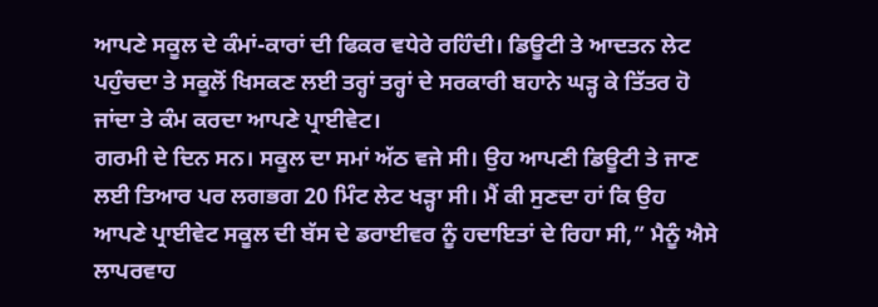ਆਪਣੇ ਸਕੂਲ ਦੇ ਕੰਮਾਂ-ਕਾਰਾਂ ਦੀ ਫਿਕਰ ਵਧੇਰੇ ਰਹਿੰਦੀ। ਡਿਊਟੀ ਤੇ ਆਦਤਨ ਲੇਟ ਪਹੁੰਚਦਾ ਤੇ ਸਕੂਲੋਂ ਖਿਸਕਣ ਲਈ ਤਰ੍ਹਾਂ ਤਰ੍ਹਾਂ ਦੇ ਸਰਕਾਰੀ ਬਹਾਨੇ ਘੜ੍ਹ ਕੇ ਤਿੱਤਰ ਹੋ ਜਾਂਦਾ ਤੇ ਕੰਮ ਕਰਦਾ ਆਪਣੇ ਪ੍ਰਾਈਵੇਟ।
ਗਰਮੀ ਦੇ ਦਿਨ ਸਨ। ਸਕੂਲ ਦਾ ਸਮਾਂ ਅੱਠ ਵਜੇ ਸੀ। ਉਹ ਆਪਣੀ ਡਿਊਟੀ ਤੇ ਜਾਣ ਲਈ ਤਿਆਰ ਪਰ ਲਗਭਗ 20 ਮਿੰਟ ਲੇਟ ਖੜ੍ਹਾ ਸੀ। ਮੈਂ ਕੀ ਸੁਣਦਾ ਹਾਂ ਕਿ ਉਹ ਆਪਣੇ ਪ੍ਰਾਈਵੇਟ ਸਕੂਲ ਦੀ ਬੱਸ ਦੇ ਡਰਾਈਵਰ ਨੂੰ ਹਦਾਇਤਾਂ ਦੇ ਰਿਹਾ ਸੀ,” ਮੈਨੂੰ ਐਸੇ ਲਾਪਰਵਾਹ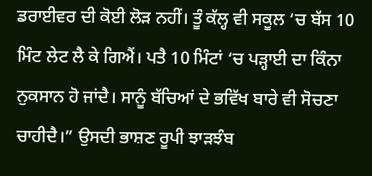ਡਰਾਈਵਰ ਦੀ ਕੋਈ ਲੋੜ ਨਹੀਂ। ਤੂੰ ਕੱਲ੍ਹ ਵੀ ਸਕੂਲ ‘ਚ ਬੱਸ 10 ਮਿੰਟ ਲੇਟ ਲੈ ਕੇ ਗਿਐਂ। ਪਤੈ 10 ਮਿੰਟਾਂ ‘ਚ ਪੜ੍ਹਾਈ ਦਾ ਕਿੰਨਾ ਨੁਕਸਾਨ ਹੋ ਜਾਂਦੈ। ਸਾਨੂੰ ਬੱਚਿਆਂ ਦੇ ਭਵਿੱਖ ਬਾਰੇ ਵੀ ਸੋਚਣਾ ਚਾਹੀਦੈ।” ਉਸਦੀ ਭਾਸ਼ਣ ਰੂਪੀ ਝਾੜਝੰਬ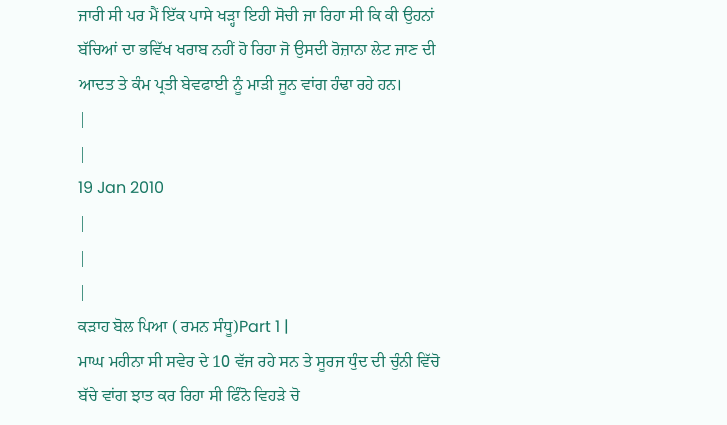ਜਾਰੀ ਸੀ ਪਰ ਮੈਂ ਇੱਕ ਪਾਸੇ ਖੜ੍ਹਾ ਇਹੀ ਸੋਚੀ ਜਾ ਰਿਹਾ ਸੀ ਕਿ ਕੀ ਉਹਨਾਂ ਬੱਚਿਆਂ ਦਾ ਭਵਿੱਖ ਖਰਾਬ ਨਹੀਂ ਹੋ ਰਿਹਾ ਜੋ ਉਸਦੀ ਰੋਜ਼ਾਨਾ ਲੇਟ ਜਾਣ ਦੀ ਆਦਤ ਤੇ ਕੰਮ ਪ੍ਰਤੀ ਬੇਵਫਾਈ ਨੂੰ ਮਾੜੀ ਜੂਨ ਵਾਂਗ ਹੰਢਾ ਰਹੇ ਹਨ।
|
|
19 Jan 2010
|
|
|
ਕੜਾਹ ਬੋਲ ਪਿਆ ( ਰਮਨ ਸੰਧੂ)Part 1 |
ਮਾਘ ਮਹੀਨਾ ਸੀ ਸਵੇਰ ਦੇ 10 ਵੱਜ ਰਹੇ ਸਨ ਤੇ ਸੂਰਜ ਧੁੰਦ ਦੀ ਚੁੰਨੀ ਵਿੱਚੋ ਬੱਚੇ ਵਾਂਗ ਝਾਤ ਕਰ ਰਿਹਾ ਸੀ ਫਿੰਨੋ ਵਿਹੜੇ ਚੋ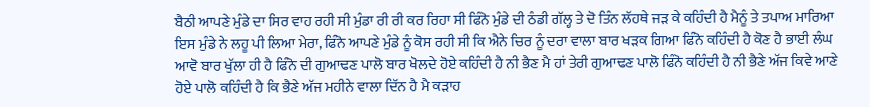ਬੈਠੀ ਆਪਣੇ ਮੁੰਡੇ ਦਾ ਸਿਰ ਵਾਹ ਰਹੀ ਸੀ ਮੁੰਡਾ ਰੀ ਰੀ ਕਰ ਰਿਹਾ ਸੀ ਫਿੰਨੋ ਮੁੰਡੇ ਦੀ ਠੰਡੀ ਗੱਲ੍ਹ ਤੇ ਦੋ ਤਿੰਨ ਲੱਹਥੇ ਜੜ ਕੇ ਕਹਿੰਦੀ ਹੈ ਮੈਨੂੰ ਤੇ ਤਪਾਅ ਮਾਰਿਆ ਇਸ ਮੁੰਡੇ ਨੇ ਲਹੂ ਪੀ ਲਿਆ ਮੇਰਾ, ਫਿੰਨੋ ਆਪਣੇ ਮੁੰਡੇ ਨੂੰ ਕੋਸ ਰਹੀ ਸੀ ਕਿ ਐਨੇ ਚਿਰ ਨੂੰ ਦਰਾ ਵਾਲਾ ਬਾਰ ਖੜਕ ਗਿਆ ਫਿੰਨੋ ਕਹਿੰਦੀ ਹੈ ਕੋਣ ਹੈ ਭਾਈ ਲੰਘ ਆਵੋ ਬਾਰ ਖੁੱਲਾ ਹੀ ਹੈ ਫਿੰਨੋ ਦੀ ਗੁਆਢਣ ਪਾਲੋ ਬਾਰ ਖੋਲਦੇ ਹੋਏ ਕਹਿੰਦੀ ਹੈ ਨੀ ਭੈਣ ਮੈ ਹਾਂ ਤੇਰੀ ਗੁਆਢਣ ਪਾਲੋ ਫਿੰਨੋ ਕਹਿੰਦੀ ਹੈ ਨੀ ਭੈਣੇ ਅੱਜ ਕਿਵੇ ਆਣੇ ਹੋਏ ਪਾਲੋ ਕਹਿੰਦੀ ਹੈ ਕਿ ਭੈਣੇ ਅੱਜ ਮਹੀਨੇ ਵਾਲਾ ਦਿੱਨ ਹੈ ਮੈ ਕੜਾਹ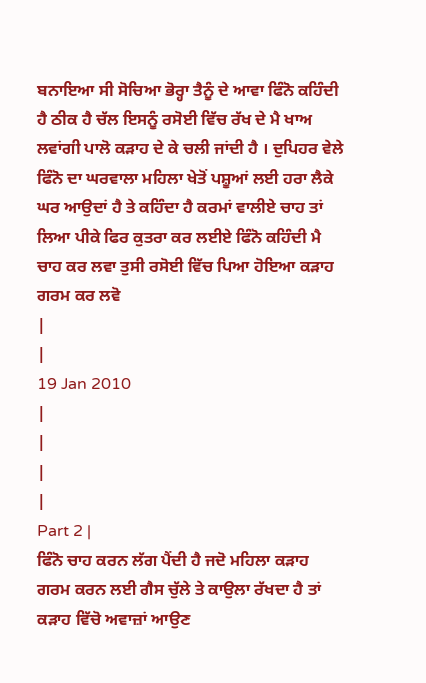ਬਨਾਇਆ ਸੀ ਸੋਚਿਆ ਭੋਰ੍ਹਾ ਤੈਨੂੰ ਦੇ ਆਵਾ ਫਿੰਨੋ ਕਹਿੰਦੀ ਹੈ ਠੀਕ ਹੈ ਚੱਲ ਇਸਨੂੰ ਰਸੋਈ ਵਿੱਚ ਰੱਖ ਦੇ ਮੈ ਖਾਅ ਲਵਾਂਗੀ ਪਾਲੋ ਕੜਾਹ ਦੇ ਕੇ ਚਲੀ ਜਾਂਦੀ ਹੈ । ਦੁਪਿਹਰ ਵੇਲੇ ਫਿੰਨੋ ਦਾ ਘਰਵਾਲਾ ਮਹਿਲਾ ਖੇਤੋਂ ਪਸ਼ੂਆਂ ਲਈ ਹਰਾ ਲੈਕੇ ਘਰ ਆਉਦਾਂ ਹੈ ਤੇ ਕਹਿੰਦਾ ਹੈ ਕਰਮਾਂ ਵਾਲੀਏ ਚਾਹ ਤਾਂ ਲਿਆ ਪੀਕੇ ਫਿਰ ਕੁਤਰਾ ਕਰ ਲਈਏ ਫਿੰਨੋ ਕਹਿੰਦੀ ਮੈ ਚਾਹ ਕਰ ਲਵਾ ਤੁਸੀ ਰਸੋਈ ਵਿੱਚ ਪਿਆ ਹੋਇਆ ਕੜਾਹ ਗਰਮ ਕਰ ਲਵੋ
|
|
19 Jan 2010
|
|
|
|
Part 2 |
ਫਿੰਨੋ ਚਾਹ ਕਰਨ ਲੱਗ ਪੈਂਦੀ ਹੈ ਜਦੋ ਮਹਿਲਾ ਕੜਾਹ ਗਰਮ ਕਰਨ ਲਈ ਗੈਸ ਚੁੱਲੇ ਤੇ ਕਾਉਲਾ ਰੱਖਦਾ ਹੈ ਤਾਂ ਕੜਾਹ ਵਿੱਚੋ ਅਵਾਜ਼ਾਂ ਆਉਣ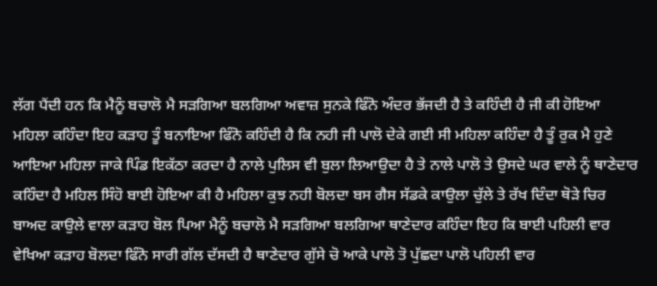ਲੱਗ ਪੈਂਦੀ ਹਨ ਕਿ ਮੈਨੂੰ ਬਚਾਲੋ ਮੈ ਸੜਗਿਆ ਬਲਗਿਆ ਅਵਾਜ਼ ਸੁਨਕੇ ਫਿੰਨੋ ਅੰਦਰ ਭੱਜਦੀ ਹੈ ਤੇ ਕਹਿੰਦੀ ਹੈ ਜੀ ਕੀ ਹੋਇਆ ਮਹਿਲਾ ਕਹਿੰਦਾ ਇਹ ਕੜਾਹ ਤੂੰ ਬਨਾਇਆ ਫਿੰਨੋ ਕਹਿੰਦੀ ਹੈ ਕਿ ਨਹੀ ਜੀ ਪਾਲੋ ਦੇਕੇ ਗਈ ਸੀ ਮਹਿਲਾ ਕਹਿੰਦਾ ਹੈ ਤੂੰ ਰੁਕ ਮੈ ਹੁਣੇ ਆਇਆ ਮਹਿਲਾ ਜਾਕੇ ਪਿੰਡ ਇਕੱਠਾ ਕਰਦਾ ਹੈ ਨਾਲੇ ਪੁਲਿਸ ਵੀ ਬੁਲਾ ਲਿਆਉਦਾ ਹੈ ਤੇ ਨਾਲੇ ਪਾਲੋ ਤੇ ਉਸਦੇ ਘਰ ਵਾਲੇ ਨੂੰ ਥਾਣੇਦਾਰ ਕਹਿੰਦਾ ਹੈ ਮਹਿਲ ਸਿੰਹੋ ਬਾਈ ਹੋਇਆ ਕੀ ਹੈ ਮਹਿਲਾ ਕੁਝ ਨਹੀ ਬੋਲਦਾ ਬਸ ਗੈਸ ਸੱਡਕੇ ਕਾਉਲਾ ਚੁੱਲੇ ਤੇ ਰੱਖ ਦਿੰਦਾ ਥੋੜੇ ਚਿਰ ਬਾਅਦ ਕਾਉਲੇ ਵਾਲਾ ਕੜਾਹ ਬੋਲ ਪਿਆ ਮੈਨੂੰ ਬਚਾਲੋ ਮੈ ਸੜਗਿਆ ਬਲਗਿਆ ਥਾਣੇਦਾਰ ਕਹਿੰਦਾ ਇਹ ਕਿ ਬਾਈ ਪਹਿਲੀ ਵਾਰ ਵੇਖਿਆ ਕੜਾਹ ਬੋਲਦਾ ਫਿੰਨੋ ਸਾਰੀ ਗੱਲ ਦੱਸਦੀ ਹੈ ਥਾਣੇਦਾਰ ਗੁੱਸੇ ਚੋ ਆਕੇ ਪਾਲੋ ਤੋ ਪੁੱਛਦਾ ਪਾਲੋ ਪਹਿਲੀ ਵਾਰ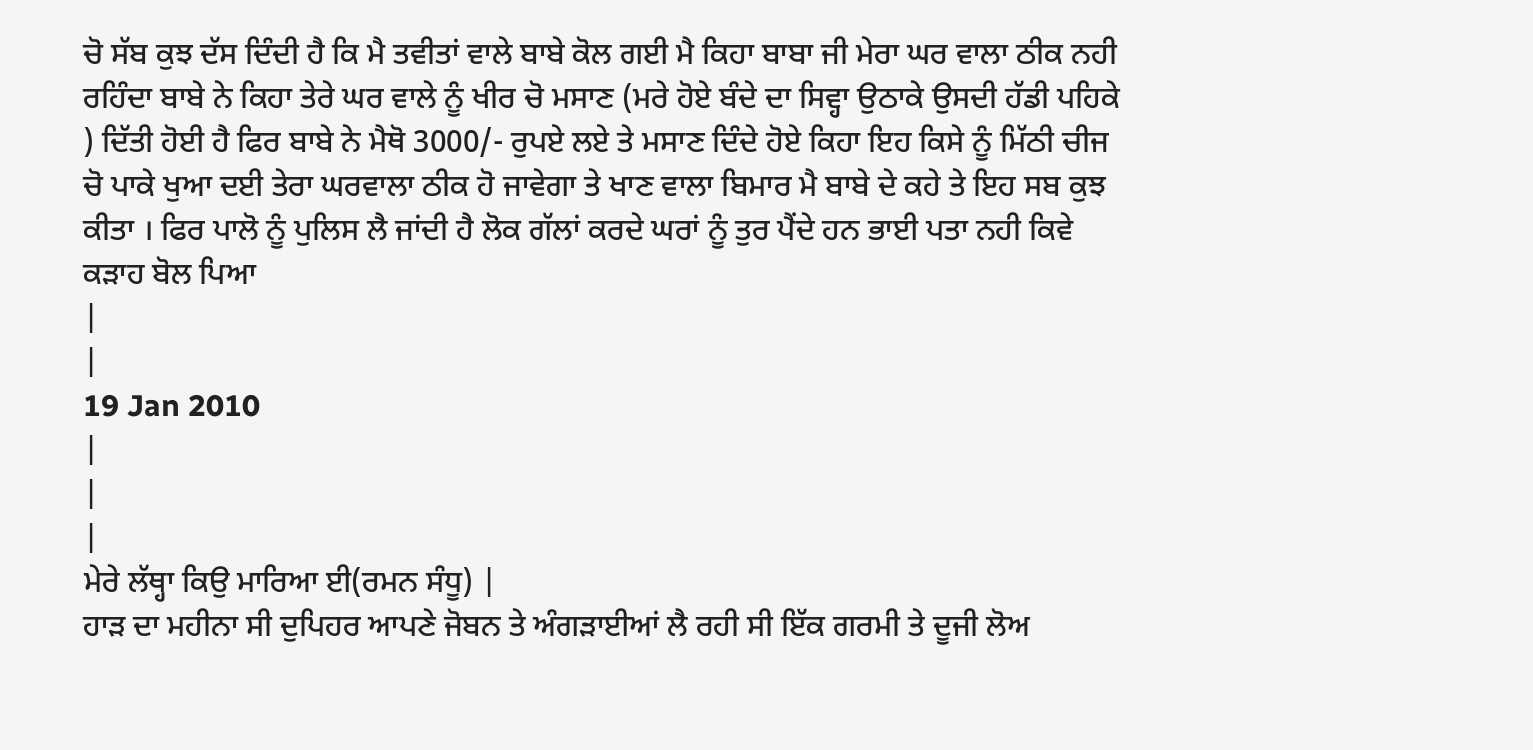ਚੋ ਸੱਬ ਕੁਝ ਦੱਸ ਦਿੰਦੀ ਹੈ ਕਿ ਮੈ ਤਵੀਤਾਂ ਵਾਲੇ ਬਾਬੇ ਕੋਲ ਗਈ ਮੈ ਕਿਹਾ ਬਾਬਾ ਜੀ ਮੇਰਾ ਘਰ ਵਾਲਾ ਠੀਕ ਨਹੀ ਰਹਿੰਦਾ ਬਾਬੇ ਨੇ ਕਿਹਾ ਤੇਰੇ ਘਰ ਵਾਲੇ ਨੂੰ ਖੀਰ ਚੋ ਮਸਾਣ (ਮਰੇ ਹੋਏ ਬੰਦੇ ਦਾ ਸਿਵ੍ਹਾ ਉਠਾਕੇ ਉਸਦੀ ਹੱਡੀ ਪਹਿਕੇ ) ਦਿੱਤੀ ਹੋਈ ਹੈ ਫਿਰ ਬਾਬੇ ਨੇ ਮੈਥੋ 3000/- ਰੁਪਏ ਲਏ ਤੇ ਮਸਾਣ ਦਿੰਦੇ ਹੋਏ ਕਿਹਾ ਇਹ ਕਿਸੇ ਨੂੰ ਮਿੱਠੀ ਚੀਜ ਚੋ ਪਾਕੇ ਖੁਆ ਦਈ ਤੇਰਾ ਘਰਵਾਲਾ ਠੀਕ ਹੋ ਜਾਵੇਗਾ ਤੇ ਖਾਣ ਵਾਲਾ ਬਿਮਾਰ ਮੈ ਬਾਬੇ ਦੇ ਕਹੇ ਤੇ ਇਹ ਸਬ ਕੁਝ ਕੀਤਾ । ਫਿਰ ਪਾਲੋ ਨੂੰ ਪੁਲਿਸ ਲੈ ਜਾਂਦੀ ਹੈ ਲੋਕ ਗੱਲਾਂ ਕਰਦੇ ਘਰਾਂ ਨੂੰ ਤੁਰ ਪੈਂਦੇ ਹਨ ਭਾਈ ਪਤਾ ਨਹੀ ਕਿਵੇ ਕੜਾਹ ਬੋਲ ਪਿਆ
|
|
19 Jan 2010
|
|
|
ਮੇਰੇ ਲੱਥ੍ਹਾ ਕਿਉ ਮਾਰਿਆ ਈ(ਰਮਨ ਸੰਧੂ) |
ਹਾੜ ਦਾ ਮਹੀਨਾ ਸੀ ਦੁਪਿਹਰ ਆਪਣੇ ਜੋਬਨ ਤੇ ਅੰਗੜਾਈਆਂ ਲੈ ਰਹੀ ਸੀ ਇੱਕ ਗਰਮੀ ਤੇ ਦੂਜੀ ਲੋਅ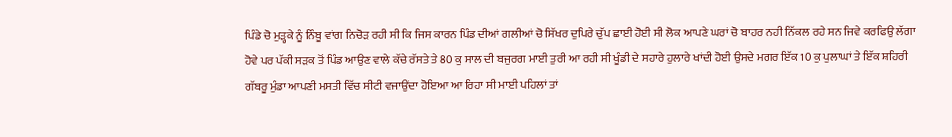ਪਿੰਡੇ ਚੋ ਮੁੜ੍ਹਕੇ ਨੂੰ ਨਿੰਬੂ ਵਾਂਗ ਨਿਚੋੜ ਰਹੀ ਸੀ ਕਿ ਜਿਸ ਕਾਰਨ ਪਿੰਡ ਦੀਆਂ ਗਲੀਆਂ ਚੋ ਸਿੱਖਰ ਦੁਪਿਰੇ ਚੁੱਪ ਛਾਈ ਹੋਈ ਸੀ ਲੋਕ ਆਪਣੇ ਘਰਾਂ ਚੋ ਬਾਹਰ ਨਹੀ ਨਿੱਕਲ ਰਹੇ ਸਨ ਜਿਵੇ ਕਰਫਿਉ ਲੱਗਾ ਹੋਵੇ ਪਰ ਪੱਕੀ ਸੜਕ ਤੋਂ ਪਿੰਡ ਆਉਣ ਵਾਲੇ ਕੱਚੇ ਰੱਸਤੇ ਤੇ 80 ਕੁ ਸਾਲ ਦੀ ਬਜੁਰਗ ਮਾਈ ਤੁਰੀ ਆ ਰਹੀ ਸੀ ਖੂੰਡੀ ਦੇ ਸਹਾਰੇ ਹੁਲਾਰੇ ਖਾਂਦੀ ਹੋਈ ਉਸਦੇ ਮਗਰ ਇੱਕ 10 ਕੁ ਪੁਲਾਘਾਂ ਤੇ ਇੱਕ ਸ਼ਹਿਰੀ ਗੱਬਰੂ ਮੁੰਡਾ ਆਪਣੀ ਮਸਤੀ ਵਿੱਚ ਸੀਟੀ ਵਜਾਉਂਦਾ ਹੋਇਆ ਆ ਰਿਹਾ ਸੀ ਮਾਈ ਪਹਿਲਾਂ ਤਾਂ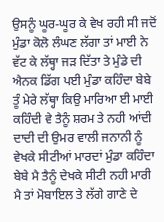ਉਸਨੂੰ ਘੂਰ-ਘੂਰ ਕੇ ਵੇਖ ਰਹੀ ਸੀ ਜਦੋਂ ਮੁੰਡਾ ਕੋਲੋ ਲੰਘਣ ਲੱਗਾ ਤਾਂ ਮਾਈ ਨੇ ਵੱਟ ਕੇ ਲੱਥ੍ਹਾ ਜੜ ਦਿੱਤਾ ਤੇ ਮੁੰਡੇ ਦੀ ਐਨਕ ਡਿੱਗ ਪਈ ਮੁੰਡਾ ਕਹਿੰਦਾ ਬੇਬੇ ਤੂੰ ਮੇਰੇ ਲੱਥ੍ਹਾ ਕਿਉ ਮਾਰਿਆ ਈ ਮਾਈ ਕਹਿੰਦੀ ਵੇ ਤੈਨੂੰ ਸ਼ਰਮ ਤੇ ਨਹੀ ਆਂਦੀ ਦਾਦੀ ਦੀ ਉਮਰ ਵਾਲੀ ਜਨਾਨੀ ਨੂੰ ਵੇਖਕੇ ਸੀਟੀਆਂ ਮਾਰਦਾਂ ਮੁੰਡਾ ਕਹਿੰਦਾ ਬੇਬੇ ਮੈ ਤੈਨੂੰ ਦੇਖਕੇ ਸੀਟੀ ਨਹੀ ਮਾਰੀ ਮੈ ਤਾਂ ਮੋਬਾਇਲ ਤੇ ਲੱਗੇ ਗਾਣੇ ਦੇ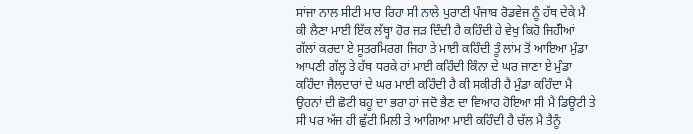ਸਾਂਜਾ ਨਾਲ ਸੀਟੀ ਮਾਰ ਰਿਹਾ ਸੀ ਨਾਲੇ ਪੁਰਾਣੀ ਪੰਜਾਬ ਰੋਡਵੇਜ ਨੂੰ ਹੱਥ ਦੇਕੇ ਮੈ ਕੀ ਲੈਣਾ ਮਾਈ ਇੱਕ ਲੱਥ੍ਹਾ ਹੋਰ ਜੜ ਦਿੰਦੀ ਹੈ ਕਹਿੰਦੀ ਹੇ ਵੇਖੁ ਕਿਹੋ ਜਿਹੱੀਆਂ ਗੱਲਾਂ ਕਰਦਾ ਏ ਸੂਤਰਮਿਰਗ ਜਿਹਾ ਤੇ ਮਾਈ ਕਹਿੰਦੀ ਤੂੰ ਲਾਂਮ ਤੋਂ ਆਇਆ ਮੁੰਡਾ ਆਪਣੀ ਗੱਲ੍ਹ ਤੇ ਹੱਥ ਧਰਕੇ ਹਾਂ ਮਾਈ ਕਹਿੰਦੀ ਕਿੰਨਾ ਦੇ ਘਰ ਜਾਣਾ ਏ ਮੁੰਡਾ ਕਹਿੰਦਾ ਜੈਲਦਾਰਾਂ ਦੇ ਘਰ ਮਾਈ ਕਹਿੰਦੀ ਹੈ ਕੀ ਸਕੀਰੀ ਹੈ ਮੁੰਡਾ ਕਹਿੰਦਾ ਮੈ ਉਹਨਾਂ ਦੀ ਛੋਟੀ ਬਹੂ ਦਾ ਭਰਾ ਹਾਂ ਜਦੋ ਭੈਣ ਦਾ ਵਿਆਹ ਹੋਇਆ ਸੀ ਮੈ ਡਿਊਟੀ ਤੇ ਸੀ ਪਰ ਅੱਜ ਹੀ ਛੁੱਟੀ ਮਿਲੀ ਤੇ ਆਗਿਆ ਮਾਈ ਕਹਿੰਦੀ ਹੈ ਚੱਲ ਮੈ ਤੈਨੂੰ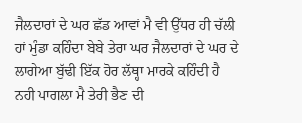ਜੈਲਦਾਰਾਂ ਦੇ ਘਰ ਛੱਡ ਆਵਾਂ ਮੈ ਵੀ ਉੱਧਰ ਹੀ ਚੱਲੀ ਹਾਂ ਮੁੰਡਾ ਕਹਿੰਦਾ ਬੇਬੇ ਤੇਰਾ ਘਰ ਜੈਲਦਾਰਾਂ ਦੇ ਘਰ ਦੇ ਲਾਗੇਆ ਬੁੱਢੀ ਇੱਕ ਹੋਰ ਲੱਥ੍ਹਾ ਮਾਰਕੇ ਕਹਿੰਦੀ ਹੈ ਨਹੀ ਪਾਗਲਾ ਮੈ ਤੇਰੀ ਭੈਣ ਦੀ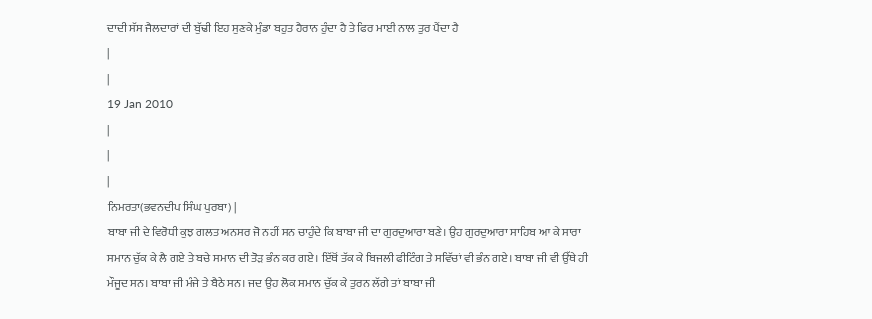ਦਾਦੀ ਸੱਸ ਜੈਲਦਾਰਾਂ ਦੀ ਬੁੱਢੀ ਇਹ ਸੁਣਕੇ ਮੁੰਡਾ ਬਹੁਤ ਹੈਰਾਨ ਹੁੰਦਾ ਹੈ ਤੇ ਫਿਰ ਮਾਈ ਨਾਲ ਤੁਰ ਪੈਂਦਾ ਹੈ
|
|
19 Jan 2010
|
|
|
ਨਿਮਰਤਾ(ਭਵਨਦੀਪ ਸਿੰਘ ਪੁਰਬਾ) |
ਬਾਬਾ ਜੀ ਦੇ ਵਿਰੋਧੀ ਕੁਝ ਗਲਤ ਅਨਸਰ ਜੋ ਨਹੀਂ ਸਨ ਚਾਹੁੰਦੇ ਕਿ ਬਾਬਾ ਜੀ ਦਾ ਗੁਰਦੁਆਰਾ ਬਣੇ। ਉਹ ਗੁਰਦੁਆਰਾ ਸਾਹਿਬ ਆ ਕੇ ਸਾਰਾ ਸਮਾਨ ਚੁੱਕ ਕੇ ਲੈ ਗਏ ਤੇ ਬਚੇ ਸਮਾਨ ਦੀ ਤੋੜ ਭੰਨ ਕਰ ਗਏ। ਇੱਥੋਂ ਤੱਕ ਕੇ ਬਿਜਲੀ ਫੀਟਿੰਗ ਤੇ ਸਵਿੱਚਾਂ ਵੀ ਭੰਨ ਗਏ। ਬਾਬਾ ਜੀ ਵੀ ਉੱਥੇ ਹੀ ਮੌਜੂਦ ਸਨ। ਬਾਬਾ ਜੀ ਮੰਜੇ ਤੇ ਬੈਠੇ ਸਨ। ਜਦ ਉਹ ਲੋਕ ਸਮਾਨ ਚੁੱਕ ਕੇ ਤੁਰਨ ਲੱਗੇ ਤਾਂ ਬਾਬਾ ਜੀ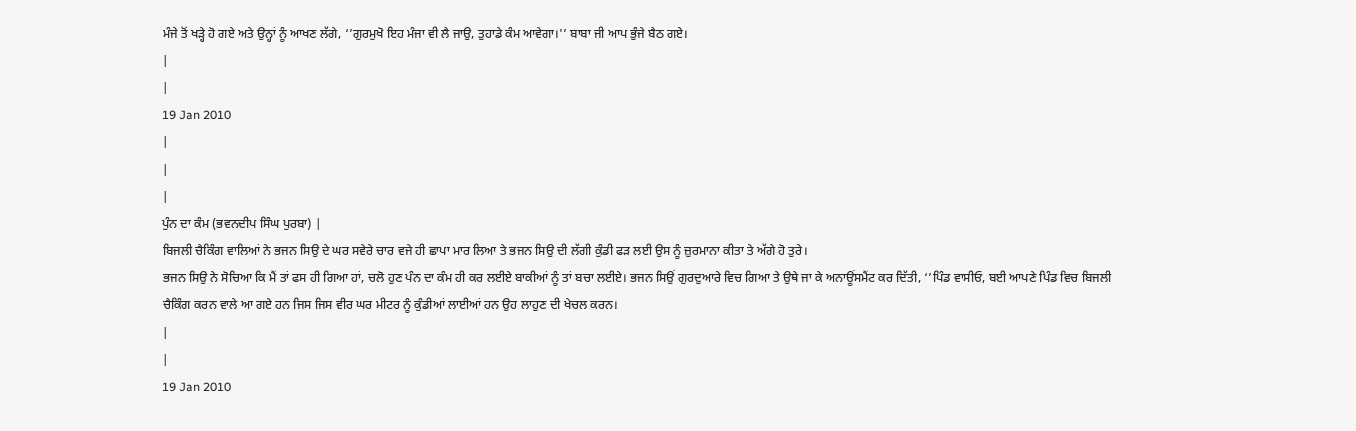ਮੰਜੇ ਤੋਂ ਖੜ੍ਹੇ ਹੋ ਗਏ ਅਤੇ ਉਨ੍ਹਾਂ ਨੂੰ ਆਖਣ ਲੱਗੇ, ‘’ਗੁਰਮੁਖੋ ਇਹ ਮੰਜਾ ਵੀ ਲੈ ਜਾਉ, ਤੁਹਾਡੇ ਕੰਮ ਆਵੇਗਾ।'’ ਬਾਬਾ ਜੀ ਆਪ ਭੁੰਜੇ ਬੈਠ ਗਏ।
|
|
19 Jan 2010
|
|
|
ਪੁੰਨ ਦਾ ਕੰਮ (ਭਵਨਦੀਪ ਸਿੰਘ ਪੁਰਬਾ) |
ਬਿਜਲੀ ਚੈਕਿੰਗ ਵਾਲਿਆਂ ਨੇ ਭਜਨ ਸਿਉ ਦੇ ਘਰ ਸਵੇਰੇ ਚਾਰ ਵਜੇ ਹੀ ਛਾਪਾ ਮਾਰ ਲਿਆ ਤੇ ਭਜਨ ਸਿਉ ਦੀ ਲੱਗੀ ਕੁੰਡੀ ਫੜ ਲਈ ਉਸ ਨੂੰ ਜ਼ੁਰਮਾਨਾ ਕੀਤਾ ਤੇ ਅੱਗੇ ਹੋ ਤੁਰੇ।
ਭਜਨ ਸਿਉ ਨੇ ਸੋਚਿਆ ਕਿ ਮੈਂ ਤਾਂ ਫਸ ਹੀ ਗਿਆ ਹਾਂ, ਚਲੋ ਹੁਣ ਪੰਨ ਦਾ ਕੰਮ ਹੀ ਕਰ ਲਈਏ ਬਾਕੀਆਂ ਨੂੰ ਤਾਂ ਬਚਾ ਲਈਏ। ਭਜਨ ਸਿਉਂ ਗੁਰਦੁਆਰੇ ਵਿਚ ਗਿਆ ਤੇ ਉਥੇ ਜਾ ਕੇ ਅਨਾਊਂਸਮੈਂਟ ਕਰ ਦਿੱਤੀ, ‘’ਪਿੰਡ ਵਾਸੀਓ, ਬਈ ਆਪਣੇ ਪਿੰਡ ਵਿਚ ਬਿਜਲੀ ਚੈਕਿੰਗ ਕਰਨ ਵਾਲੇ ਆ ਗਏ ਹਨ ਜਿਸ ਜਿਸ ਵੀਰ ਘਰ ਮੀਟਰ ਨੂੰ ਕੁੰਡੀਆਂ ਲਾਈਆਂ ਹਨ ਉਹ ਲਾਹੁਣ ਦੀ ਖੇਚਲ ਕਰਨ।
|
|
19 Jan 2010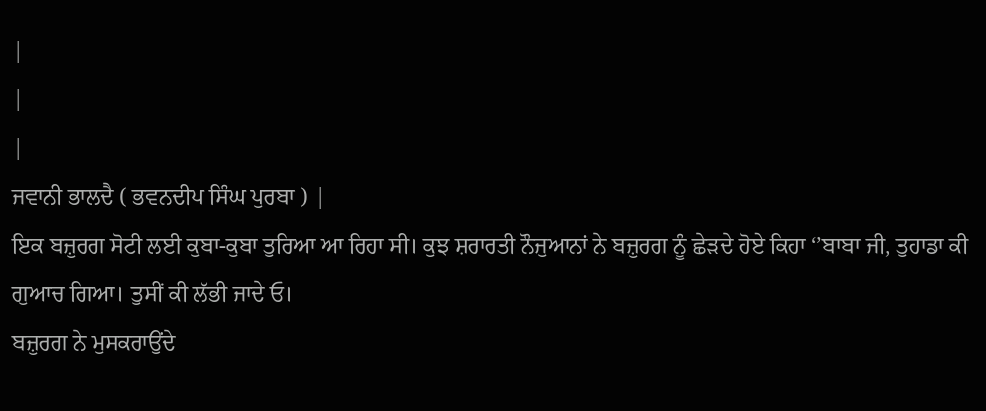|
|
|
ਜਵਾਨੀ ਭਾਲਦੈ ( ਭਵਨਦੀਪ ਸਿੰਘ ਪੁਰਬਾ ) |
ਇਕ ਬਜ਼ੁਰਗ ਸੋਟੀ ਲਈ ਕੁਬਾ-ਕੁਬਾ ਤੁਰਿਆ ਆ ਰਿਹਾ ਸੀ। ਕੁਝ ਸ਼ਰਾਰਤੀ ਨੌਜੁਆਨਾਂ ਨੇ ਬਜ਼ੁਰਗ ਨੂੰ ਛੇੜਦੇ ਹੋਏ ਕਿਹਾ ‘’ਬਾਬਾ ਜੀ, ਤੁਹਾਡਾ ਕੀ ਗੁਆਚ ਗਿਆ। ਤੁਸੀਂ ਕੀ ਲੱਭੀ ਜਾਦੇ ਓ।
ਬਜ਼ੁਰਗ ਨੇ ਮੁਸਕਰਾਉਂਦੇ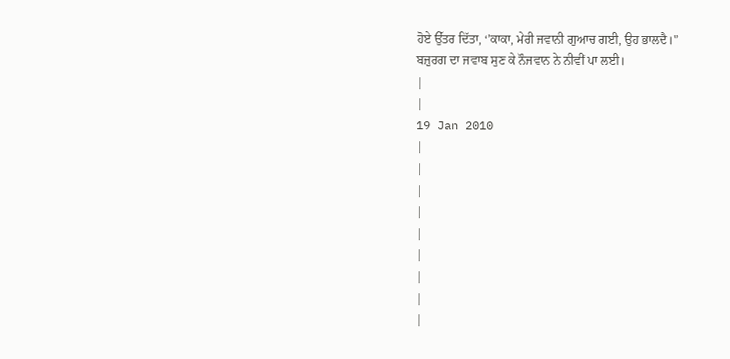ਹੋਏ ਉੱਤਰ ਦਿੱਤਾ, ‘’ਕਾਕਾ, ਮੇਰੀ ਜਵਾਨੀ ਗੁਆਚ ਗਈ, ਉਹ ਭਾਲਦੈ।'’
ਬਜ਼ੁਰਗ ਦਾ ਜਵਾਬ ਸੁਣ ਕੇ ਨੌਜਵਾਨ ਨੇ ਨੀਵੀਂ ਪਾ ਲਈ।
|
|
19 Jan 2010
|
|
|
|
|
|
|
|
|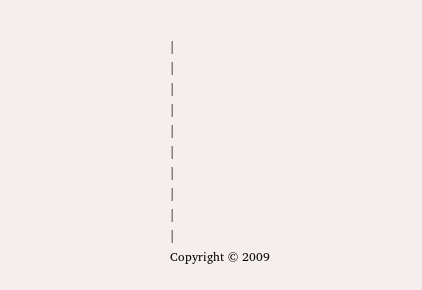|
|
|
|
|
|
|
|
|
|
Copyright © 2009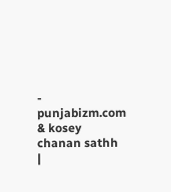- punjabizm.com & kosey chanan sathh
|